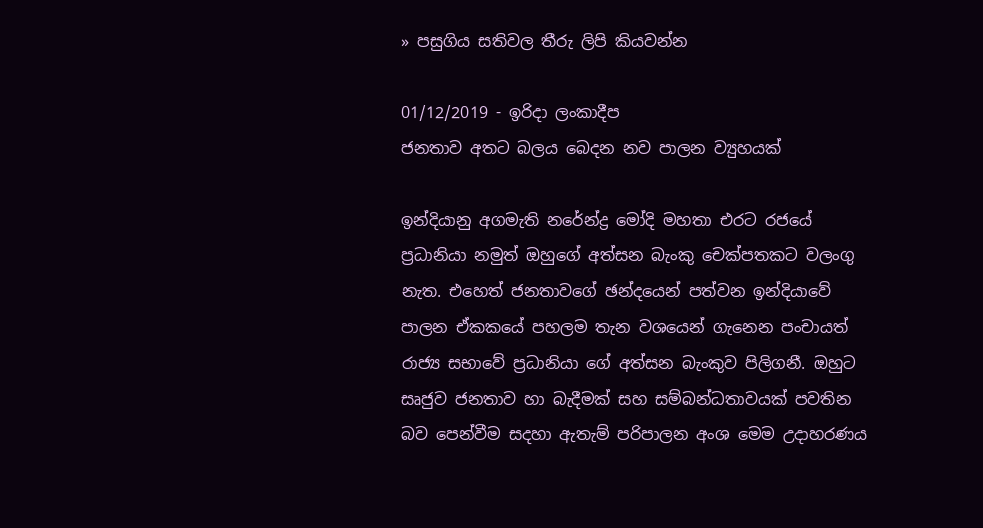» පසුගිය සතිවල තීරු ලිපි කියවන්න

01/12/2019 - ඉරිදා ලංකාදීප
ජනතාව අතට බලය බෙදන නව පාලන ව්‍යුහයක්

ඉන්දියානු අගමැති නරේන්ද්‍ර මෝදි මහතා එරට රජයේ ප්‍රධානියා නමුත් ඔහුගේ අත්සන බැංකු චෙක්පතකට වලංගු නැත. එහෙත් ජනතාවගේ ඡන්දයෙන් පත්වන ඉන්දියාවේ පාලන ඒකකයේ පහලම තැන වශයෙන් ගැනෙන පංචායත් රාජ්‍ය සභාවේ ප්‍රධානියා ගේ අත්සන බැංකුව පිලිගනී. ඔහුට සෘජුව ජනතාව හා බැදීමක් සහ සම්බන්ධතාවයක් පවතින බව පෙන්වීම සදහා ඇතැම් පරිපාලන අංශ මෙම උදාහරණය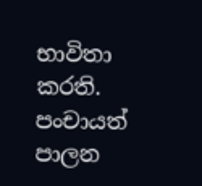භාවිතා කරති. පංචායත් පාලන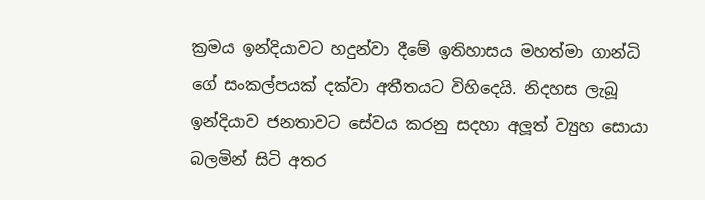ක්‍රමය ඉන්දියාවට හදුන්වා දීමේ ඉතිහාසය මහත්මා ගාන්ධි ගේ සංකල්පයක් දක්වා අතීතයට විහිදෙයි. නිදහස ලැබූ ඉන්දියාව ජනතාවට සේවය කරනු සදහා අලූත් ව්‍යුහ සොයා බලමින් සිටි අතර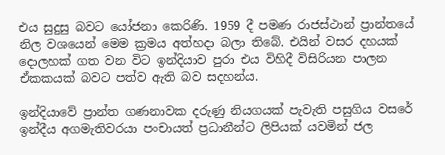එය සුදුසු බවට යෝජනා කෙරිණි. 1959 දී පමණ රාජස්ථාන් ප්‍රාන්තයේ නිල වශයෙන් මෙම ක්‍රමය අත්හදා බලා තිබේ. එයින් වසර දහයක් දොලහක් ගත වන විට ඉන්දියාව පුරා එය විහිදී විසිරියන පාලන ඒකකයක් බවට පත්ව ඇති බව සදහන්ය.

ඉන්දියාවේ ප්‍රාන්ත ගණනාවක දරුණු නියගයක් පැවැති පසුගිය වසරේ ඉන්දීය අගමැතිවරයා පංචායත් ප්‍රධානීන්ට ලිපියක් යවමින් ජල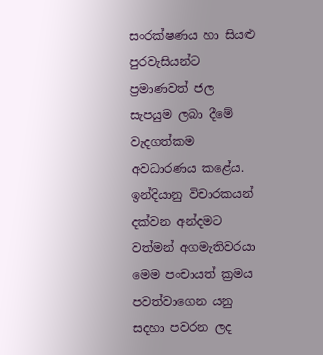සංරක්ෂණය හා සියළු පුරවැසියන්ට ප්‍රමාණවත් ජල සැපයුම ලබා දීමේ වැදගත්කම අවධාරණය කළේය. ඉන්දියානු විචාරකයන් දක්වන අන්දමට වත්මන් අගමැතිවරයා මෙම පංචායත් ක්‍රමය පවත්වාගෙන යනු සදහා පවරන ලද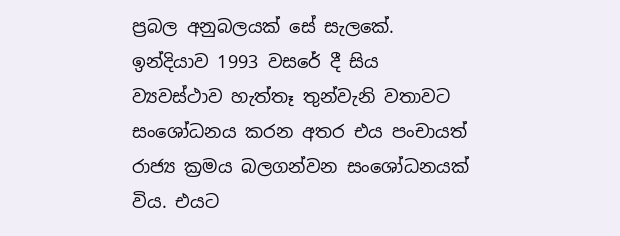ප්‍රබල අනුබලයක් සේ සැලකේ. ඉන්දියාව 1993 වසරේ දී සිය ව්‍යවස්ථාව හැත්තෑ තුන්වැනි වතාවට සංශෝධනය කරන අතර එය පංචායත් රාජ්‍ය ක්‍රමය බලගන්වන සංශෝධනයක් විය. එයට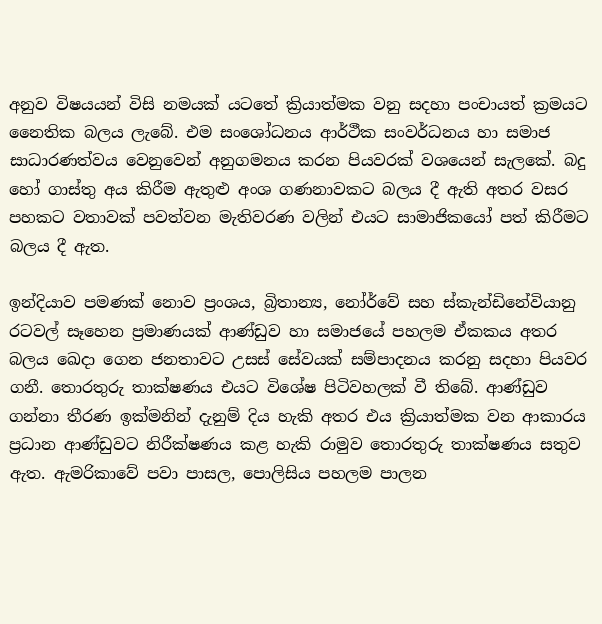අනුව විෂයයන් විසි නමයක් යටතේ ක්‍රියාත්මක වනු සදහා පංචායත් ක්‍රමයට නෛතික බලය ලැබේ. එම සංශෝධනය ආර්ථීක සංවර්ධනය හා සමාජ සාධාරණත්වය වෙනුවෙන් අනුගමනය කරන පියවරක් වශයෙන් සැලකේ. බදු හෝ ගාස්තු අය කිරීම ඇතුළු අංශ ගණනාවකට බලය දී ඇති අතර වසර පහකට වතාවක් පවත්වන මැතිවරණ වලින් එයට සාමාජිකයෝ පත් කිරීමට බලය දී ඇත.

ඉන්දියාව පමණක් නොව ප්‍රංශය, බ්‍රිතාන්‍ය, නෝර්වේ සහ ස්කැන්ඩිනේවියානු රටවල් සෑහෙන ප්‍රමාණයක් ආණ්ඩුව හා සමාජයේ පහලම ඒකකය අතර බලය ඛෙදා ගෙන ජනතාවට උසස් සේවයක් සම්පාදනය කරනු සදහා පියවර ගනී. තොරතුරු තාක්ෂණය එයට විශේෂ පිටිවහලක් වී තිබේ. ආණ්ඩුව ගන්නා තීරණ ඉක්මනින් දැනුම් දිය හැකි අතර එය ක්‍රියාත්මක වන ආකාරය ප්‍රධාන ආණ්ඩුවට නිරීක්ෂණය කළ හැකි රාමුව තොරතුරු තාක්ෂණය සතුව ඇත. ඇමරිකාවේ පවා පාසල, පොලිසිය පහලම පාලන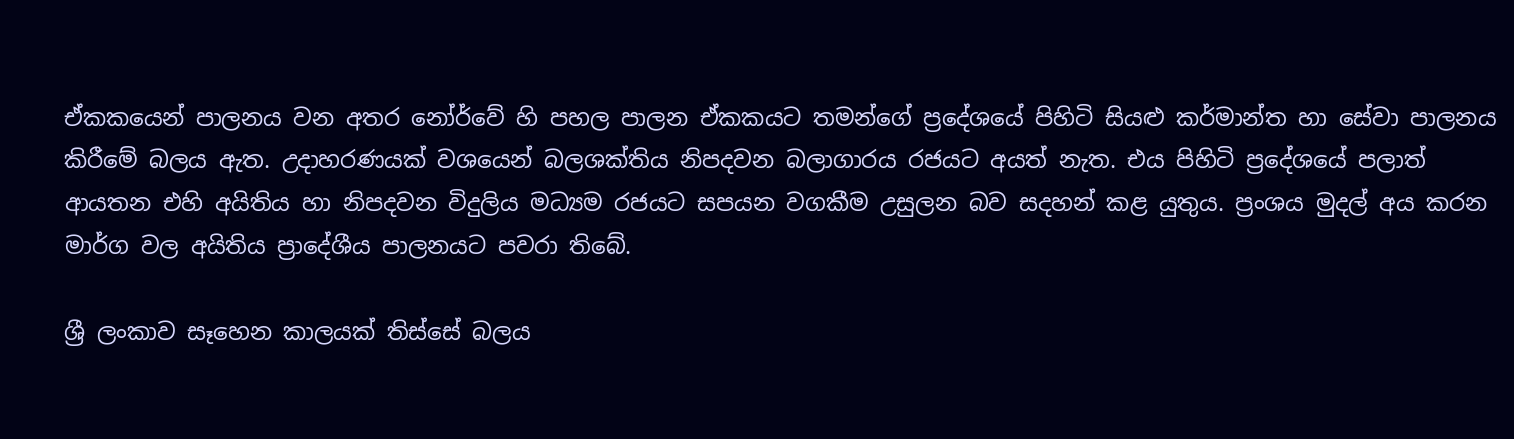ඒකකයෙන් පාලනය වන අතර නෝර්වේ හි පහල පාලන ඒකකයට තමන්ගේ ප්‍රදේශයේ පිහිටි සියළු කර්මාන්ත හා සේවා පාලනය කිරීමේ බලය ඇත. උදාහරණයක් වශයෙන් බලශක්තිය නිපදවන බලාගාරය රජයට අයත් නැත. එය පිහිටි ප්‍රදේශයේ පලාත් ආයතන එහි අයිතිය හා නිපදවන විදුලිය මධ්‍යම රජයට සපයන වගකීම උසුලන බව සදහන් කළ යුතුය. ප්‍රංශය මුදල් අය කරන මාර්ග වල අයිතිය ප්‍රාදේශීය පාලනයට පවරා තිබේ.

ශ්‍රී ලංකාව සෑහෙන කාලයක් තිස්සේ බලය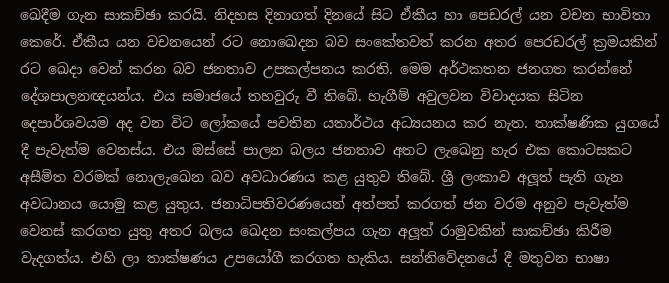ඛෙදීම ගැන සාකච්ඡා කරයි. නිදහස දිනාගත් දිනයේ සිට ඒකීය හා පෙඩරල් යන වචන භාවිතා කෙරේ. ඒකීය යන වචනයෙන් රට නොඛෙදන බව සංකේතවත් කරන අතර පෙරඩරල් ක්‍රමයකින් රට ඛෙදා වෙන් කරන බව ජනතාව උපකල්පනය කරති. මෙම අර්ථකතන ජනගත කරන්නේ දේශපාලනඥයන්ය. එය සමාජයේ තහවුරු වී තිබේ. හැගීම් අවුලවන විවාදයක සිටින දෙපාර්ශවයම අද වන විට ලෝකයේ පවතින යතාර්ථය අධ්‍යයනය කර නැත. තාක්ෂණික යුගයේ දී පැවැත්ම වෙනස්ය. එය ඔස්සේ පාලන බලය ජනතාව අතට ලැඛෙනු හැර එක කොටසකට අසීමිත වරමක් නොලැඛෙන බව අවධාරණය කළ යුතුව තිබේ. ශ්‍රී ලංකාව අලූත් පැති ගැන අවධානය යොමු කළ යුතුය. ජනාධිපතිවරණයෙන් අත්පත් කරගත් ජන වරම අනුව පැවැත්ම වෙනස් කරගත යුතු අතර බලය ඛෙදන සංකල්පය ගැන අලූත් රාමුවකින් සාකච්ඡා කිරීම වැදගත්ය. එහි ලා තාක්ෂණය උපයෝගී කරගත හැකිය. සන්නිවේදනයේ දී මතුවන භාෂා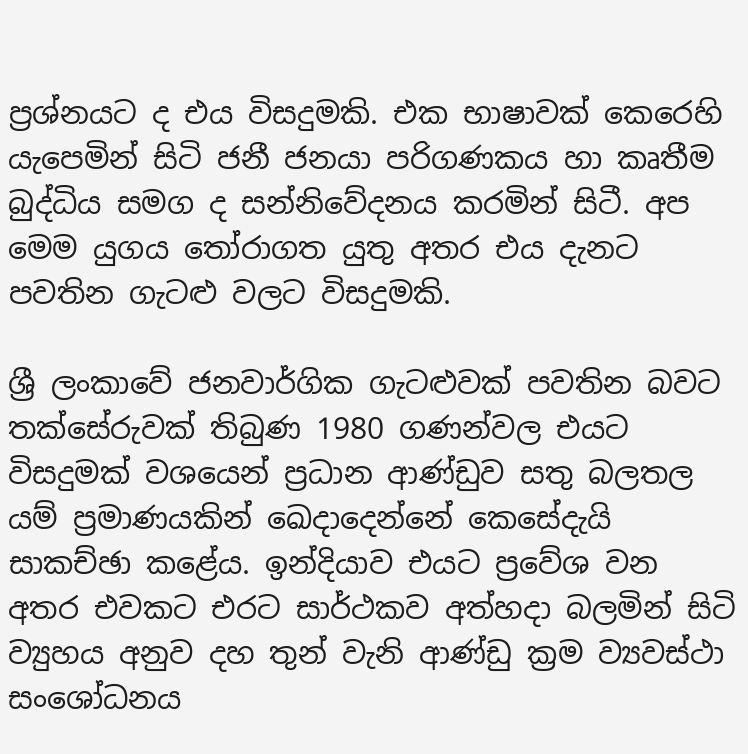ප්‍රශ්නයට ද එය විසදුමකි. එක භාෂාවක් කෙරෙහි යැපෙමින් සිටි ජනී ජනයා පරිගණකය හා කෘතීම බුද්ධිය සමග ද සන්නිවේදනය කරමින් සිටී. අප මෙම යුගය තෝරාගත යුතු අතර එය දැනට පවතින ගැටළු වලට විසදුමකි.

ශ්‍රී ලංකාවේ ජනවාර්ගික ගැටළුවක් පවතින බවට තක්සේරුවක් තිබුණ 1980 ගණන්වල එයට විසදුමක් වශයෙන් ප්‍රධාන ආණ්ඩුව සතු බලතල යම් ප්‍රමාණයකින් ඛෙදාදෙන්නේ කෙසේදැයි සාකච්ඡා කළේය. ඉන්දියාව එයට ප්‍රවේශ වන අතර එවකට එරට සාර්ථකව අත්හදා බලමින් සිටි ව්‍යුහය අනුව දහ තුන් වැනි ආණ්ඩු ක්‍රම ව්‍යවස්ථා සංශෝධනය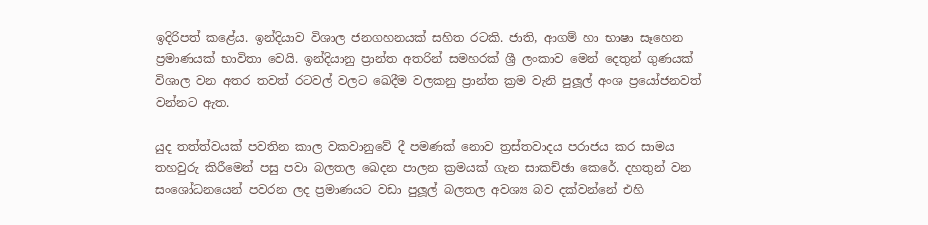ඉදිරිපත් කළේය. ඉන්දියාව විශාල ජනගහනයක් සහිත රටකි. ජාති, ආගම් හා භාෂා සෑහෙන ප්‍රමාණයක් භාවිතා වෙයි. ඉන්දියානු ප්‍රාන්ත අතරින් සමහරක් ශ්‍රී ලංකාව මෙන් දෙතුන් ගුණයක් විශාල වන අතර තවත් රටවල් වලට ඛෙදීම වලකනු ප්‍රාන්ත ක්‍රම වැනි පුලූල් අංශ ප්‍රයෝජනවත් වන්නට ඇත.

යුද තත්ත්වයක් පවතින කාල වකවානුවේ දී පමණක් නොව ත්‍රස්තවාදය පරාජය කර සාමය තහවුරු කිරීමෙන් පසු පවා බලතල ඛෙදන පාලන ක්‍රමයක් ගැන සාකච්ඡා කෙරේ. දහතුන් වන සංශෝධනයෙන් පවරන ලද ප්‍රමාණයට වඩා පුලූල් බලතල අවශ්‍ය බව දක්වන්නේ එහි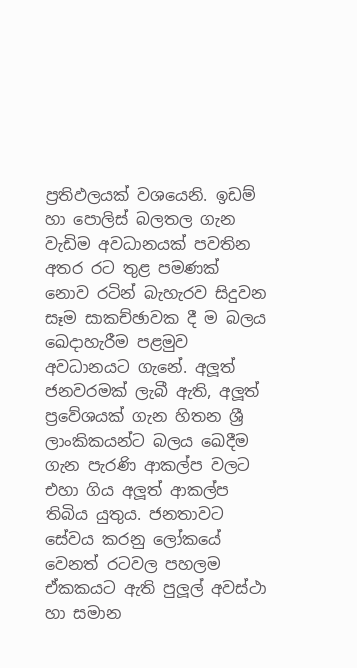ප්‍රතිඵලයක් වශයෙනි. ඉඩම් හා පොලිස් බලතල ගැන වැඩිම අවධානයක් පවතින අතර රට තුළ පමණක් නොව රටින් බැහැරව සිදුවන සෑම සාකච්ඡාවක දී ම බලය ඛෙදාහැරීම පළමුව අවධානයට ගැනේ. අලූත් ජනවරමක් ලැබී ඇති, අලූත් ප්‍රවේශයක් ගැන හිතන ශ්‍රී ලාංකිකයන්ට බලය ඛෙදීම ගැන පැරණි ආකල්ප වලට එහා ගිය අලූත් ආකල්ප තිබිය යුතුය. ජනතාවට සේවය කරනු ලෝකයේ වෙනත් රටවල පහලම ඒකකයට ඇති පුලූල් අවස්ථා හා සමාන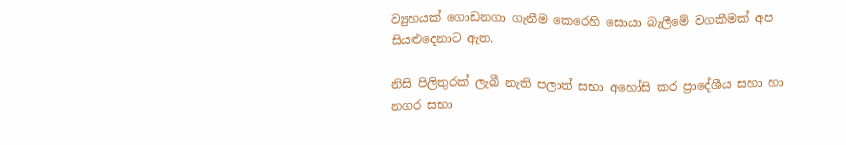ව්‍යුහයක් ගොඩනගා ගැනීම කෙරෙහි සොයා බැලීමේ වගකීමක් අප සියළුදෙනාට ඇත.

නිසි පිලිතුරක් ලැබී නැති පලාත් සභා අහෝසි කර ප්‍රාදේශීය සහා හා නගර සභා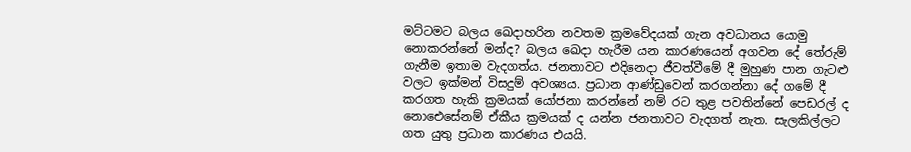මට්ටමට බලය ඛෙදාහරින නවතම ක්‍රමවේදයක් ගැන අවධානය යොමු නොකරන්නේ මන්ද? බලය ඛෙදා හැරීම යන කාරණයෙන් අගවන දේ තේරුම් ගැනීම ඉතාම වැදගත්ය. ජනතාවට එදිනෙදා ජීවත්වීමේ දී මුහුණ පාන ගැටළු වලට ඉක්මන් විසදුම් අවශ්‍යය. ප්‍රධාන ආණ්ඩුවෙන් කරගන්නා දේ ගමේ දී කරගත හැකි ක්‍රමයක් යෝජනා කරන්නේ නම් රට තුළ පවතින්නේ පෙඩරල් ද නොඓසේනම් ඒකීය ක්‍රමයක් ද යන්න ජනතාවට වැදගත් නැත. සැලකිල්ලට ගත යුතු ප්‍රධාන කාරණය එයයි.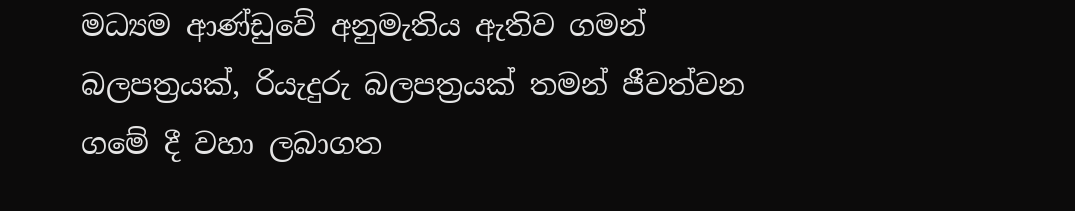මධ්‍යම ආණ්ඩුවේ අනුමැතිය ඇතිව ගමන් බලපත්‍රයක්, රියැදුරු බලපත්‍රයක් තමන් ජීවත්වන ගමේ දී වහා ලබාගත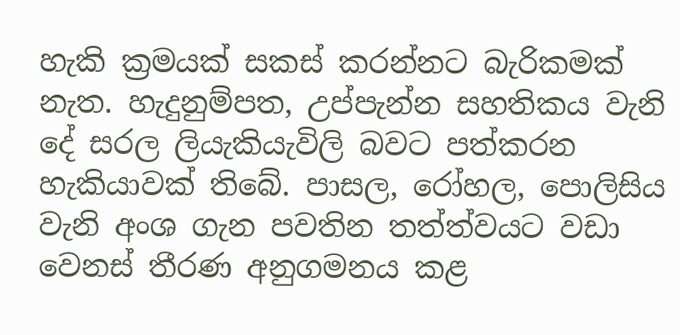හැකි ක්‍රමයක් සකස් කරන්නට බැරිකමක් නැත. හැදුනුම්පත, උප්පැන්න සහතිකය වැනි දේ සරල ලියැකියැවිලි බවට පත්කරන හැකියාවක් තිබේ. පාසල, රෝහල, පොලිසිය වැනි අංශ ගැන පවතින තත්ත්වයට වඩා වෙනස් තීරණ අනුගමනය කළ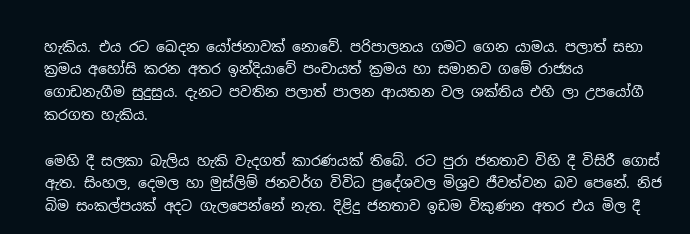හැකිය. එය රට ඛෙදන යෝජනාවක් නොවේ. පරිපාලනය ගමට ගෙන යාමය. පලාත් සභා ක්‍රමය අහෝසි කරන අතර ඉන්දියාවේ පංචායත් ක්‍රමය හා සමානව ගමේ රාජ්‍යය ගොඩනැගීම සුදුසුය. දැනට පවතින පලාත් පාලන ආයතන වල ශක්තිය එහි ලා උපයෝගී කරගත හැකිය.

මෙහි දී සලකා බැලිය හැකි වැදගත් කාරණයක් තිබේ. රට පුරා ජනතාව විහි දී විසිරී ගොස් ඇත. සිංහල, දෙමල හා මුස්ලිම් ජනවර්ග විවිධ ප්‍රදේශවල මිශ්‍රව ජීවත්වන බව පෙනේ. නිජ බිම සංකල්පයක් අදට ගැලපෙන්නේ නැත. දිළිදු ජනතාව ඉඩම විකුණන අතර එය මිල දී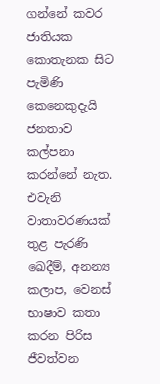ගන්නේ කවර ජාතියක කොතැනක සිට පැමිණි කෙනෙකුදැයි ජනතාව කල්පනා කරන්නේ නැත. එවැනි වාතාවරණයක් තුළ පැරණි ඛෙදීම්, අනන්‍ය කලාප, වෙනස් භාෂාව කතා කරන පිරිස ජීවත්වන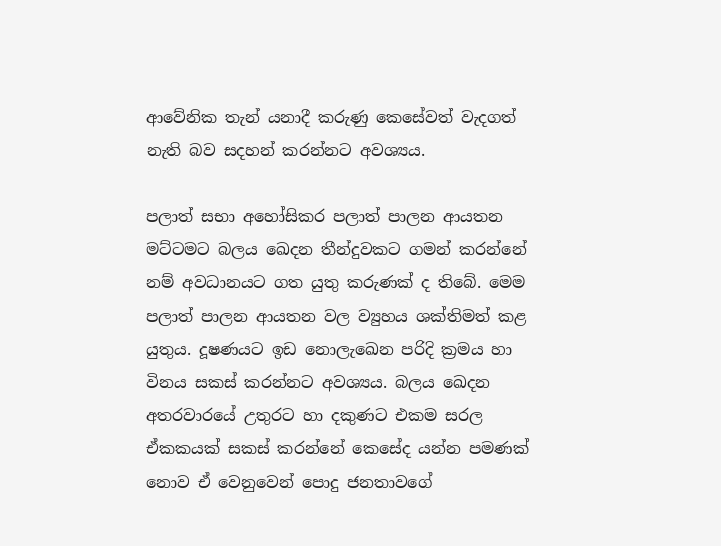ආවේනික තැන් යනාදී කරුණු කෙසේවත් වැදගත් නැති බව සදහන් කරන්නට අවශ්‍යය.

පලාත් සභා අහෝසිකර පලාත් පාලන ආයතන මට්ටමට බලය ඛෙදන තීන්දුවකට ගමන් කරන්නේ නම් අවධානයට ගත යුතු කරුණක් ද තිබේ. මෙම පලාත් පාලන ආයතන වල ව්‍යුහය ශක්තිමත් කළ යුතුය. දූෂණයට ඉඩ නොලැඛෙන පරිදි ක්‍රමය හා විනය සකස් කරන්නට අවශ්‍යය. බලය ඛෙදන අතරවාරයේ උතුරට හා දකුණට එකම සරල ඒකකයක් සකස් කරන්නේ කෙසේද යන්න පමණක් නොව ඒ වෙනුවෙන් පොදු ජනතාවගේ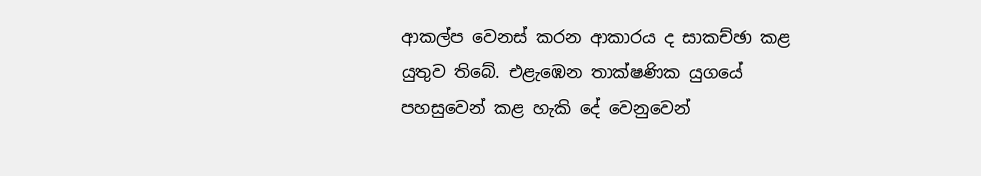ආකල්ප වෙනස් කරන ආකාරය ද සාකච්ඡා කළ යුතුව තිබේ. එළැඹෙන තාක්ෂණික යුගයේ පහසුවෙන් කළ හැකි දේ වෙනුවෙන්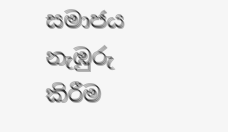සමාජය නැඹුරු කිරීම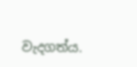වැදගත්ය.